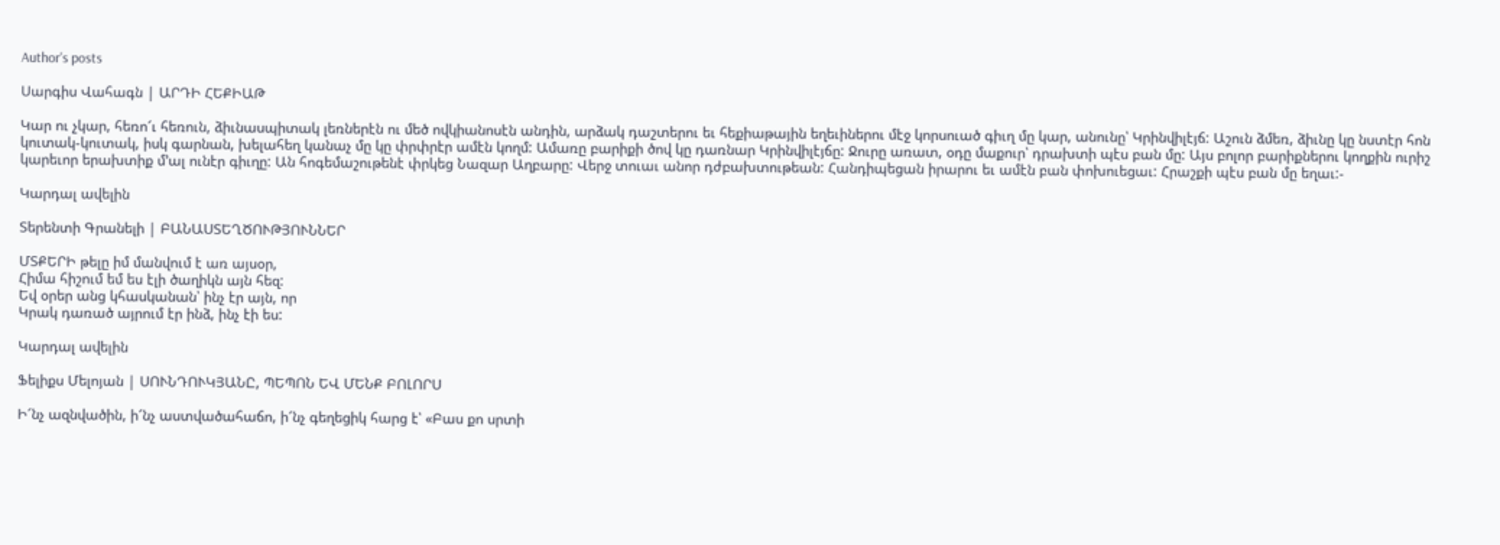Author's posts

Սարգիս Վահագն | ԱՐԴԻ ՀԵՔԻԱԹ

Կար ու չկար, հեռո՜ւ հեռուն, ձիւնասպիտակ լեռներէն ու մեծ ովկիանոսէն անդին, արձակ դաշտերու եւ հեքիաթային եղեւիներու մէջ կորսուած գիւղ մը կար, անունը՝ Կրինվիլէյճ: Աշուն ձմեռ, ձիւնը կը նստէր հոն կուտակ-կուտակ, իսկ գարնան, խելահեղ կանաչ մը կը փրփրէր ամէն կողմ: Ամառը բարիքի ծով կը դառնար Կրինվիլէյճը: Ջուրը առատ, օդը մաքուր՝ դրախտի պէս բան մը: Այս բոլոր բարիքներու կողքին ուրիշ կարեւոր երախտիք մ’ալ ունէր գիւղը: Ան հոգեմաշութենէ փրկեց Նազար Աղբարը: Վերջ տուաւ անոր դժբախտութեան: Հանդիպեցան իրարու եւ ամէն բան փոխուեցաւ: Հրաշքի պէս բան մը եղաւ:-

Կարդալ ավելին

Տերենտի Գրանելի | ԲԱՆԱՍՏԵՂԾՈՒԹՅՈՒՆՆԵՐ

ՄՏՔԵՐԻ թելը իմ մանվում է առ այսօր,
Հիմա հիշում եմ ես էլի ծաղիկն այն հեզ:
Եվ օրեր անց կհասկանան՝ ինչ էր այն, որ
Կրակ դառած այրում էր ինձ, ինչ էի ես:

Կարդալ ավելին

Ֆելիքս Մելոյան | ՍՈՒՆԴՈՒԿՅԱՆԸ, ՊԵՊՈՆ ԵՎ ՄԵՆՔ ԲՈԼՈՐՍ

Ի՜նչ ազնվածին, ի՜նչ աստվածահաճո, ի՜նչ գեղեցիկ հարց է՝ «Բաս քո սրտի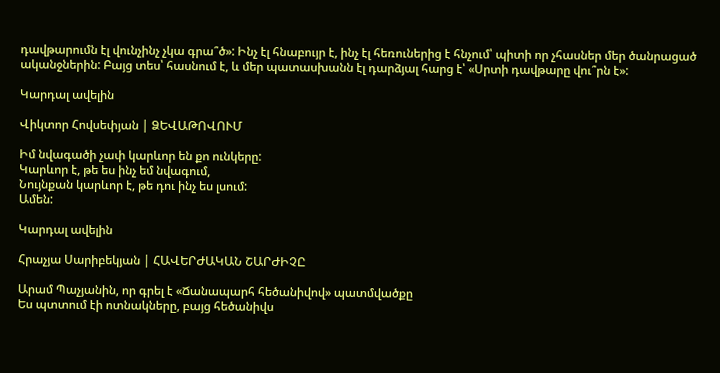դավթարումն էլ վունչինչ չկա գրա՞ծ»: Ինչ էլ հնաբույր է, ինչ էլ հեռուներից է հնչում՝ պիտի որ չհասներ մեր ծանրացած ականջներին: Բայց տես՝ հասնում է, և մեր պատասխանն էլ դարձյալ հարց է՝ «Սրտի դավթարը վու՞րն է»:

Կարդալ ավելին

Վիկտոր Հովսեփյան | ՁԵՎԱԹՈՎՈՒՄ

Իմ նվագածի չափ կարևոր են քո ունկերը:
Կարևոր է, թե ես ինչ եմ նվագում,
Նույնքան կարևոր է, թե դու ինչ ես լսում:
Ամեն:

Կարդալ ավելին

Հրաչյա Սարիբեկյան | ՀԱՎԵՐԺԱԿԱՆ ՇԱՐԺԻՉԸ

Արամ Պաչյանին, որ գրել է «Ճանապարհ հեծանիվով» պատմվածքը
Ես պտտում էի ոտնակները, բայց հեծանիվս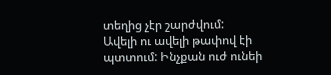տեղից չէր շարժվում:
Ավելի ու ավելի թափով էի պտտում: Ինչքան ուժ ունեի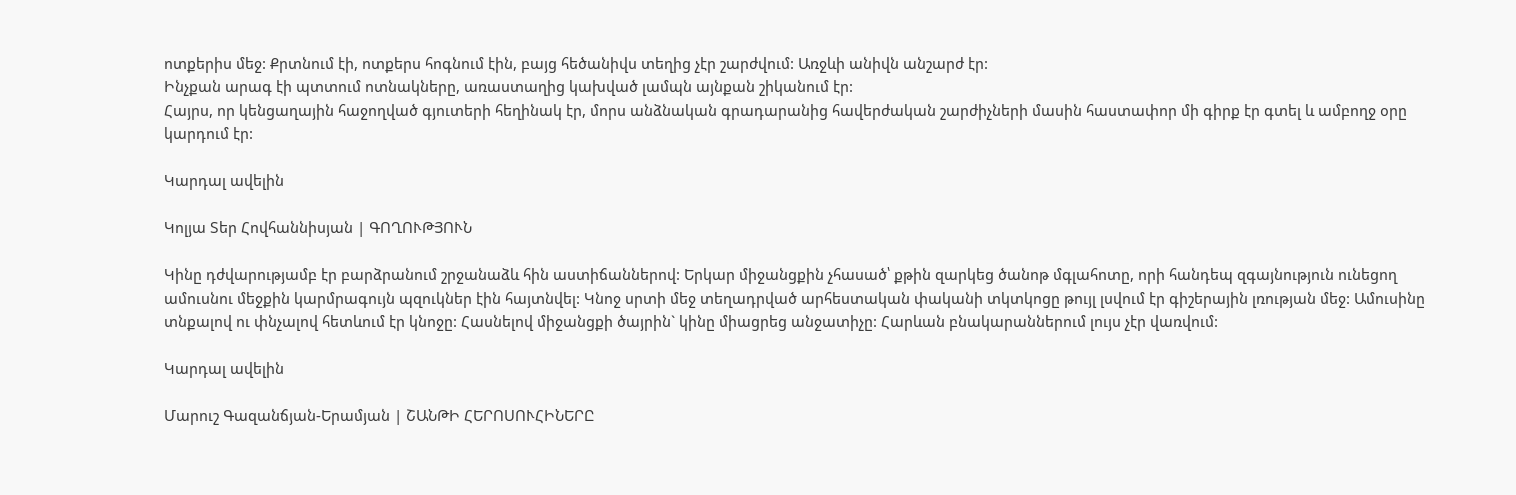ոտքերիս մեջ: Քրտնում էի, ոտքերս հոգնում էին, բայց հեծանիվս տեղից չէր շարժվում: Առջևի անիվն անշարժ էր:
Ինչքան արագ էի պտտում ոտնակները, առաստաղից կախված լամպն այնքան շիկանում էր:
Հայրս, որ կենցաղային հաջողված գյուտերի հեղինակ էր, մորս անձնական գրադարանից հավերժական շարժիչների մասին հաստափոր մի գիրք էր գտել և ամբողջ օրը կարդում էր:

Կարդալ ավելին

Կոլյա Տեր Հովհաննիսյան | ԳՈՂՈՒԹՅՈՒՆ

Կինը դժվարությամբ էր բարձրանում շրջանաձև հին աստիճաններով: Երկար միջանցքին չհասած՝ քթին զարկեց ծանոթ մգլահոտը, որի հանդեպ զգայնություն ունեցող ամուսնու մեջքին կարմրագույն պզուկներ էին հայտնվել: Կնոջ սրտի մեջ տեղադրված արհեստական փականի տկտկոցը թույլ լսվում էր գիշերային լռության մեջ: Ամուսինը տնքալով ու փնչալով հետևում էր կնոջը: Հասնելով միջանցքի ծայրին` կինը միացրեց անջատիչը: Հարևան բնակարաններում լույս չէր վառվում:

Կարդալ ավելին

Մարուշ Գազանճյան-Երամյան | ՇԱՆԹԻ ՀԵՐՈՍՈՒՀԻՆԵՐԸ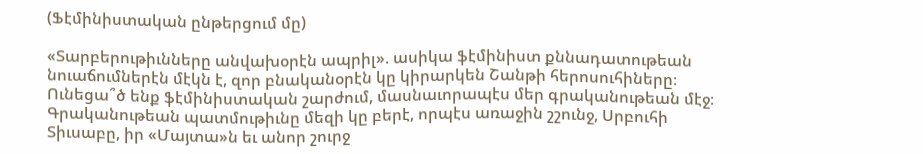(Ֆէմինիստական ընթերցում մը)

«Տարբերութիւնները անվախօրէն ապրիլ». ասիկա ֆէմինիստ քննադատութեան նուաճումներէն մէկն է, զոր բնականօրէն կը կիրարկեն Շանթի հերոսուհիները։
Ունեցա՞ծ ենք ֆէմինիստական շարժում, մասնաւորապէս մեր գրականութեան մէջ։
Գրականութեան պատմութիւնը մեզի կը բերէ, որպէս առաջին շշունջ, Սրբուհի Տիւսաբը, իր «Մայտա»ն եւ անոր շուրջ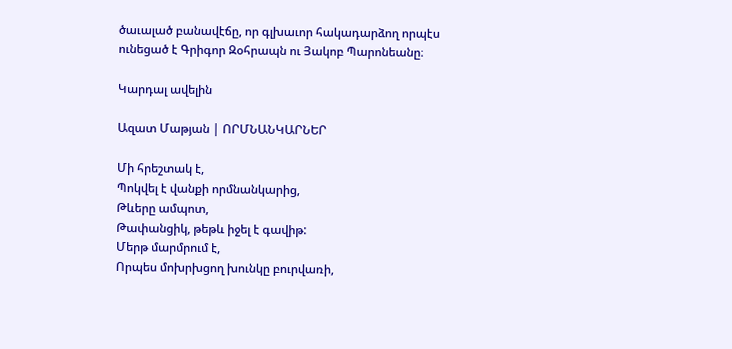ծաւալած բանավէճը, որ գլխաւոր հակադարձող որպէս ունեցած է Գրիգոր Զօհրապն ու Յակոբ Պարոնեանը։

Կարդալ ավելին

Ազատ Մաթյան | ՈՐՄՆԱՆԿԱՐՆԵՐ

Մի հրեշտակ է,
Պոկվել է վանքի որմնանկարից,
Թևերը ամպոտ,
Թափանցիկ, թեթև իջել է գավիթ:
Մերթ մարմրում է,
Որպես մոխրխցող խունկը բուրվառի,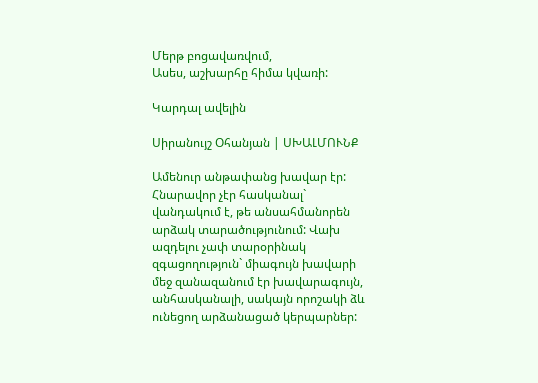Մերթ բոցավառվում,
Ասես, աշխարհը հիմա կվառի:

Կարդալ ավելին

Սիրանույշ Օհանյան | ՍԽԱԼՄՈՒՆՔ

Ամենուր անթափանց խավար էր: Հնարավոր չէր հասկանալ` վանդակում է, թե անսահմանորեն արձակ տարածությունում: Վախ ազդելու չափ տարօրինակ զգացողություն` միագույն խավարի մեջ զանազանում էր խավարագույն, անհասկանալի, սակայն որոշակի ձև ունեցող արձանացած կերպարներ: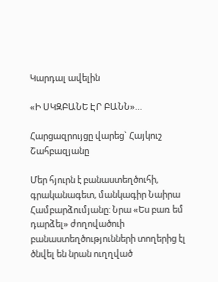Կարդալ ավելին

«Ի ՍԿԶԲԱՆԵ ԷՐ ԲԱՆՆ»…

Հարցազրույցը վարեց` Հայկուշ Շահբազյանը

Մեր հյուրն է բանաստեղծուհի, գրականագետ, մանկագիր Նաիրա Համբարձումյանը: Նրա «Ես բառ եմ դարձել» ժողովածուի բանաստեղծությունների տողերից էլ ծնվել են նրան ուղղված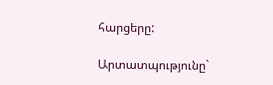հարցերը:

Արտատպությունը`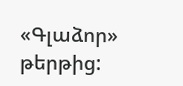«Գլաձոր» թերթից: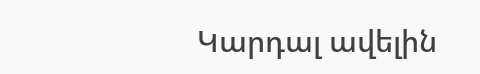Կարդալ ավելին